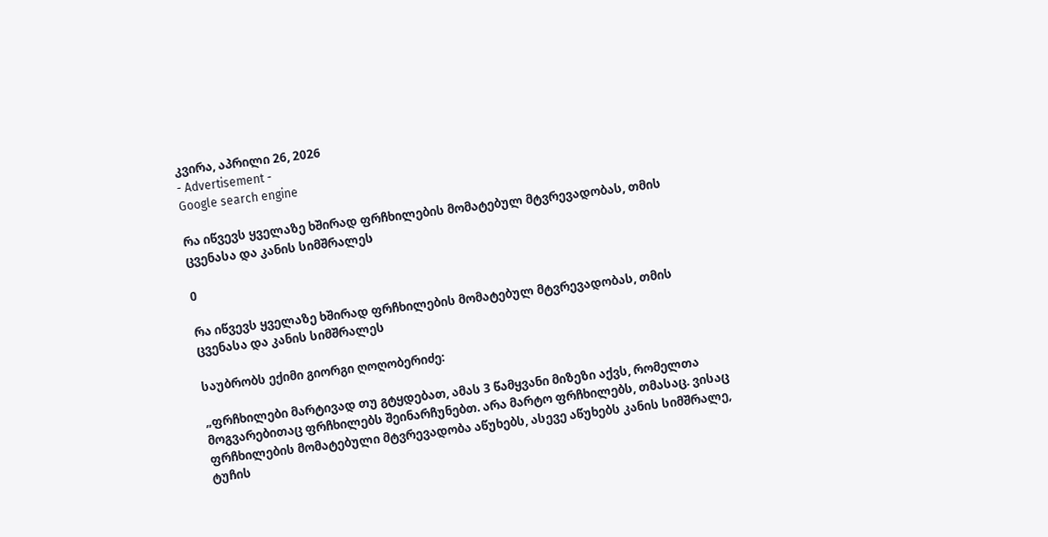კვირა, აპრილი 26, 2026
- Advertisement -
Google search engine

რა იწვევს ყველაზე ხშირად ფრჩხილების მომატებულ მტვრევადობას, თმის ცვენასა და კანის სიმშრალეს

0

რა იწვევს ყველაზე ხშირად ფრჩხილების მომატებულ მტვრევადობას, თმის ცვენასა და კანის სიმშრალეს

საუბრობს ექიმი გიორგი ღოღობერიძე:

„ფრჩხილები მარტივად თუ გტყდებათ, ამას 3 წამყვანი მიზეზი აქვს, რომელთა მოგვარებითაც ფრჩხილებს შეინარჩუნებთ. არა მარტო ფრჩხილებს, თმასაც. ვისაც ფრჩხილების მომატებული მტვრევადობა აწუხებს, ასევე აწუხებს კანის სიმშრალე, ტუჩის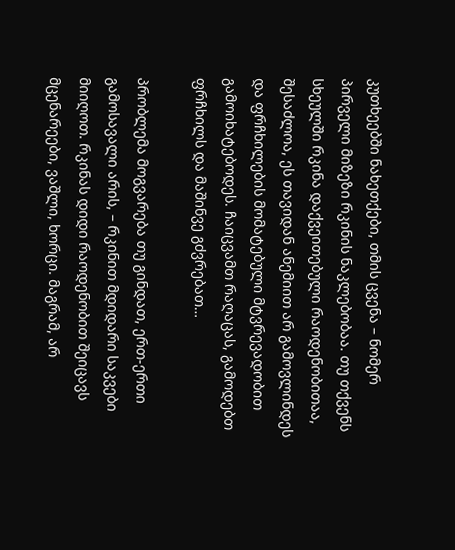კუთხეებში ნახეთქები, თმის ცვენა – ნომერ პირველი მიზეზი რკინის ნაკლებობაა. თუ თქვენს სხეულში რკინა დაქვეითებული რაოდენობითაა, შესაძლოა, ეს თავიდან ანემიით არ გამოვლინდეს და ფრჩხილების მომატებული მტვრევადობით გამოიხატებოდეს. ჩაიცვამთ რაღაცას, გამოდებთ ფრჩხილს და მაშინვე გძვრებათ…

პრობლემა მოგვარება თუ გინდათ, ერთ-ერთი გამოსავალი არის, – რკინით მდიდარი საკვები მიიღოთ. რკინას დიდი რაოდენობით შეიცავს მცენარეები, ვაშლი, ხორცი. მაგრამ, არ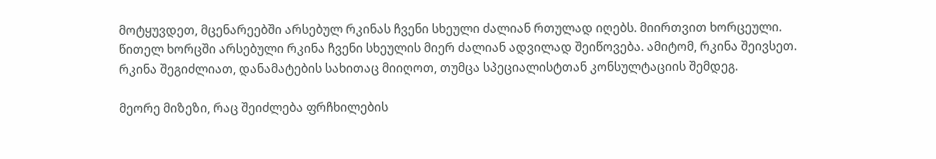მოტყუვდეთ, მცენარეებში არსებულ რკინას ჩვენი სხეული ძალიან რთულად იღებს. მიირთვით ხორცეული. წითელ ხორცში არსებული რკინა ჩვენი სხეულის მიერ ძალიან ადვილად შეიწოვება. ამიტომ, რკინა შეივსეთ. რკინა შეგიძლიათ, დანამატების სახითაც მიიღოთ, თუმცა სპეციალისტთან კონსულტაციის შემდეგ.

მეორე მიზეზი, რაც შეიძლება ფრჩხილების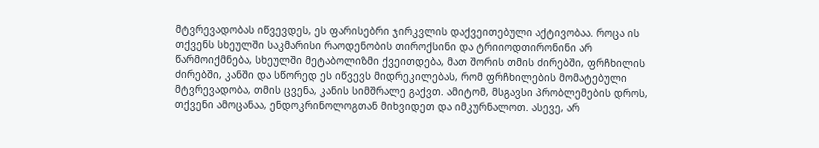მტვრევადობას იწვევდეს, ეს ფარისებრი ჯირკვლის დაქვეითებული აქტივობაა. როცა ის თქვენს სხეულში საკმარისი რაოდენობის თიროქსინი და ტრიიოდთირონინი არ წარმოიქმნება, სხეულში მეტაბოლიზმი ქვეითდება, მათ შორის თმის ძირებში, ფრჩხილის ძირებში, კანში და სწორედ ეს იწვევს მიდრეკილებას, რომ ფრჩხილების მომატებული მტვრევადობა, თმის ცვენა, კანის სიმშრალე გაქვთ. ამიტომ, მსგავსი პრობლემების დროს, თქვენი ამოცანაა, ენდოკრინოლოგთან მიხვიდეთ და იმკურნალოთ. ასევე, არ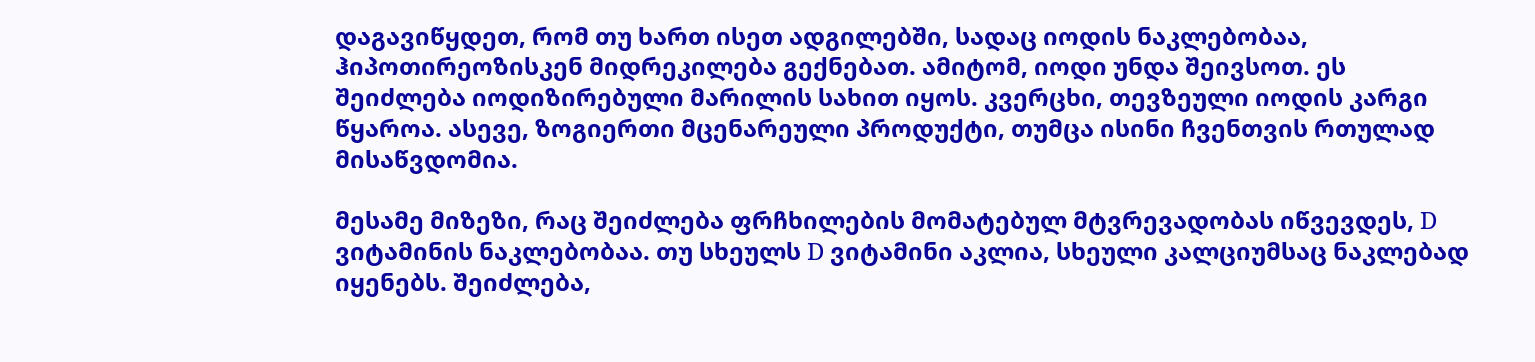დაგავიწყდეთ, რომ თუ ხართ ისეთ ადგილებში, სადაც იოდის ნაკლებობაა, ჰიპოთირეოზისკენ მიდრეკილება გექნებათ. ამიტომ, იოდი უნდა შეივსოთ. ეს შეიძლება იოდიზირებული მარილის სახით იყოს. კვერცხი, თევზეული იოდის კარგი წყაროა. ასევე, ზოგიერთი მცენარეული პროდუქტი, თუმცა ისინი ჩვენთვის რთულად მისაწვდომია.

მესამე მიზეზი, რაც შეიძლება ფრჩხილების მომატებულ მტვრევადობას იწვევდეს, D ვიტამინის ნაკლებობაა. თუ სხეულს D ვიტამინი აკლია, სხეული კალციუმსაც ნაკლებად იყენებს. შეიძლება,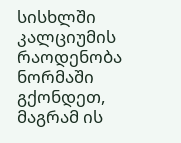სისხლში კალციუმის რაოდენობა ნორმაში გქონდეთ, მაგრამ ის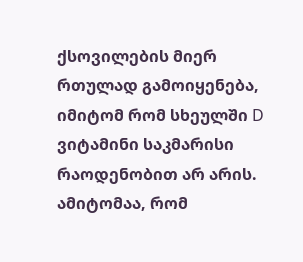ქსოვილების მიერ რთულად გამოიყენება, იმიტომ რომ სხეულში D ვიტამინი საკმარისი რაოდენობით არ არის. ამიტომაა, რომ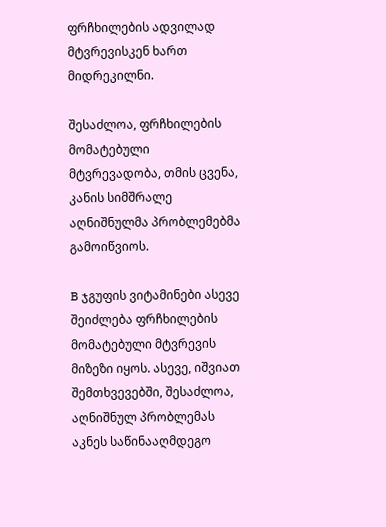ფრჩხილების ადვილად მტვრევისკენ ხართ მიდრეკილნი.

შესაძლოა, ფრჩხილების მომატებული მტვრევადობა, თმის ცვენა, კანის სიმშრალე აღნიშნულმა პრობლემებმა გამოიწვიოს.

B ჯგუფის ვიტამინები ასევე შეიძლება ფრჩხილების მომატებული მტვრევის მიზეზი იყოს. ასევე, იშვიათ შემთხვევებში, შესაძლოა, აღნიშნულ პრობლემას აკნეს საწინააღმდეგო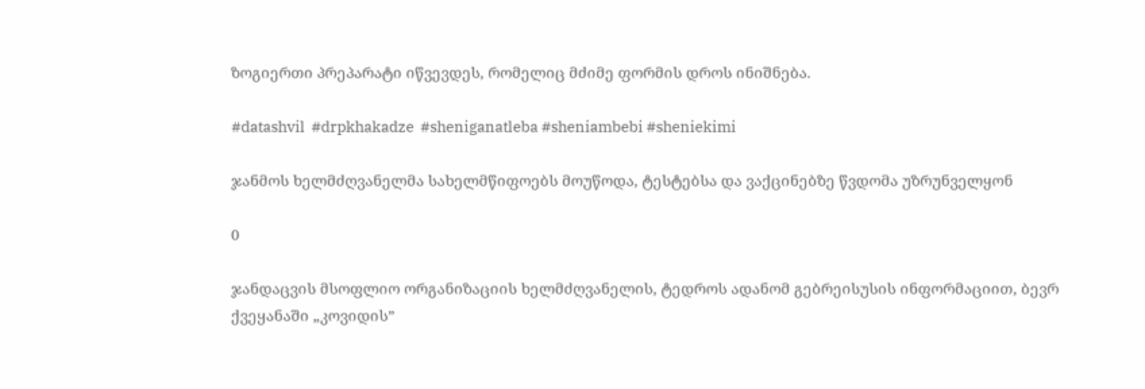ზოგიერთი პრეპარატი იწვევდეს, რომელიც მძიმე ფორმის დროს ინიშნება.

#datashvil  #drpkhakadze  #sheniganatleba #sheniambebi #sheniekimi

ჯანმოს ხელმძღვანელმა სახელმწიფოებს მოუწოდა, ტესტებსა და ვაქცინებზე წვდომა უზრუნველყონ

0

ჯანდაცვის მსოფლიო ორგანიზაციის ხელმძღვანელის, ტედროს ადანომ გებრეისუსის ინფორმაციით, ბევრ ქვეყანაში „კოვიდის”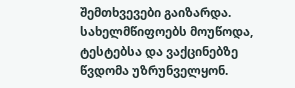შემთხვევები გაიზარდა. სახელმწიფოებს მოუწოდა, ტესტებსა და ვაქცინებზე წვდომა უზრუნველყონ.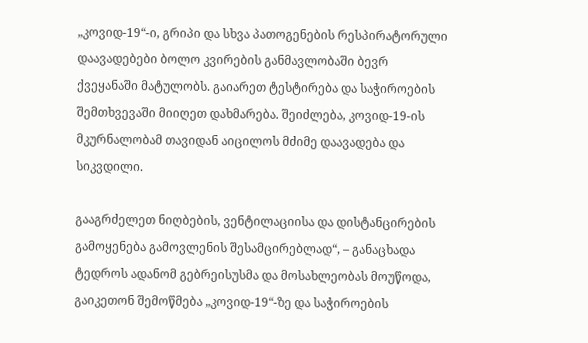„კოვიდ-19“-ი, გრიპი და სხვა პათოგენების რესპირატორული დაავადებები ბოლო კვირების განმავლობაში ბევრ ქვეყანაში მატულობს. გაიარეთ ტესტირება და საჭიროების შემთხვევაში მიიღეთ დახმარება. შეიძლება, კოვიდ-19-ის მკურნალობამ თავიდან აიცილოს მძიმე დაავადება და სიკვდილი.

გააგრძელეთ ნიღბების, ვენტილაციისა და დისტანცირების გამოყენება გამოვლენის შესამცირებლად“, – განაცხადა ტედროს ადანომ გებრეისუსმა და მოსახლეობას მოუწოდა, გაიკეთონ შემოწმება „კოვიდ-19“-ზე და საჭიროების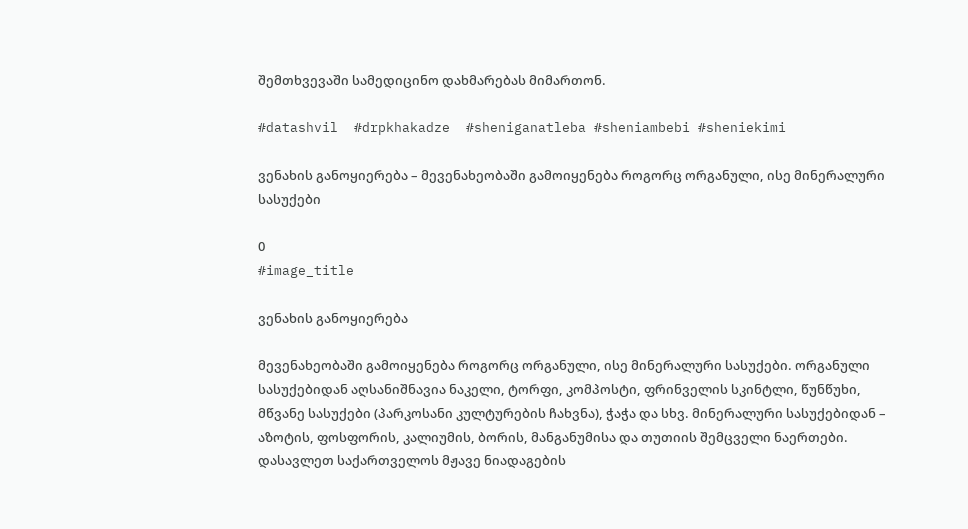შემთხვევაში სამედიცინო დახმარებას მიმართონ.

#datashvil  #drpkhakadze  #sheniganatleba #sheniambebi #sheniekimi

ვენახის განოყიერება – მევენახეობაში გამოიყენება როგორც ორგანული, ისე მინერალური სასუქები

0
#image_title

ვენახის განოყიერება

მევენახეობაში გამოიყენება როგორც ორგანული, ისე მინერალური სასუქები. ორგანული სასუქებიდან აღსანიშნავია ნაკელი, ტორფი, კომპოსტი, ფრინველის სკინტლი, წუნწუხი, მწვანე სასუქები (პარკოსანი კულტურების ჩახვნა), ჭაჭა და სხვ. მინერალური სასუქებიდან – აზოტის, ფოსფორის, კალიუმის, ბორის, მანგანუმისა და თუთიის შემცველი ნაერთები.
დასავლეთ საქართველოს მჟავე ნიადაგების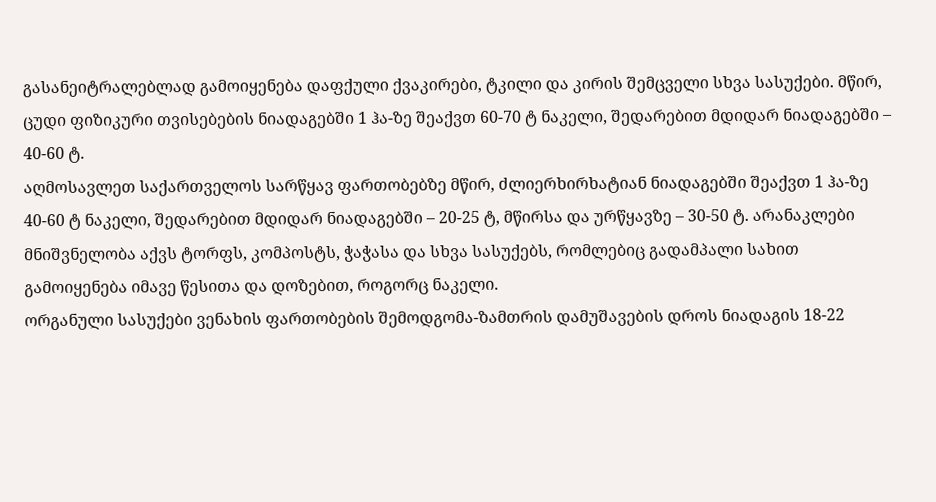გასანეიტრალებლად გამოიყენება დაფქული ქვაკირები, ტკილი და კირის შემცველი სხვა სასუქები. მწირ, ცუდი ფიზიკური თვისებების ნიადაგებში 1 ჰა-ზე შეაქვთ 60-70 ტ ნაკელი, შედარებით მდიდარ ნიადაგებში – 40-60 ტ.
აღმოსავლეთ საქართველოს სარწყავ ფართობებზე მწირ, ძლიერხირხატიან ნიადაგებში შეაქვთ 1 ჰა-ზე 40-60 ტ ნაკელი, შედარებით მდიდარ ნიადაგებში – 20-25 ტ, მწირსა და ურწყავზე – 30-50 ტ. არანაკლები მნიშვნელობა აქვს ტორფს, კომპოსტს, ჭაჭასა და სხვა სასუქებს, რომლებიც გადამპალი სახით გამოიყენება იმავე წესითა და დოზებით, როგორც ნაკელი.
ორგანული სასუქები ვენახის ფართობების შემოდგომა-ზამთრის დამუშავების დროს ნიადაგის 18-22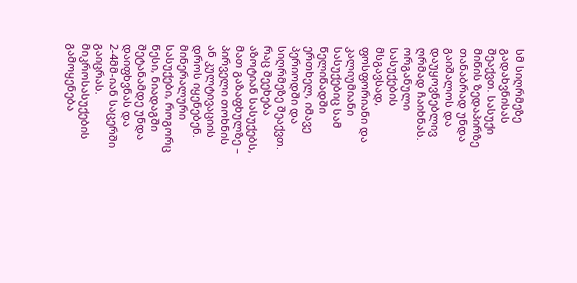სმ სიღრმეზე გადახვნისას შეაქვთ. სასუქი მიწის ზედაპირზე თანაბრად უნდა გაიშალოს და დაუყოვნებლივ ღრმად ჩაიხნას.
ორგანული სასუქების მსგავსად, ფოსფორიანი და კალიუმიანი სასუქებიც სამ წელიწადში ერთხელ, იმავე პერიოდში და სიღრმეზე შეაქვთ. რაც შეეხება აზოტიან სასუქებს, მათ გაზაფხულზე – პირველი თოხნის ან კულტივაციის დროს იყენებენ. მინერალური სასუქები, როგორც წესი, ნიადაგში შეტანამდე უნდა დაიფხვნას და 2-4მმ-იან საცერში გაიცრას.
მიკროსასუქების გამოყენება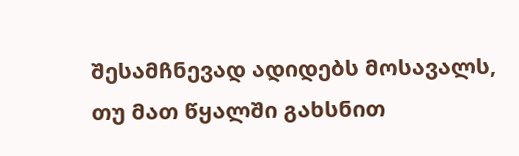შესამჩნევად ადიდებს მოსავალს, თუ მათ წყალში გახსნით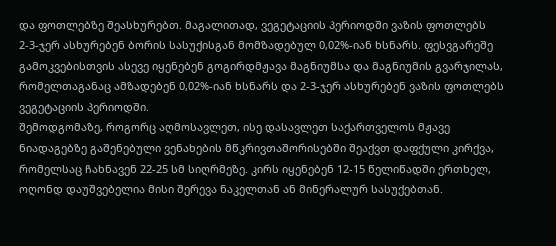და ფოთლებზე შეასხურებთ. მაგალითად, ვეგეტაციის პერიოდში ვაზის ფოთლებს 2-3-ჯერ ასხურებენ ბორის სასუქისგან მომზადებულ 0,02%-იან ხსნარს. ფესვგარეშე გამოკვებისთვის ასევე იყენებენ გოგირდმჟავა მაგნიუმსა და მაგნიუმის გვარჯილას, რომელთაგანაც ამზადებენ 0,02%-იან ხსნარს და 2-3-ჯერ ასხურებენ ვაზის ფოთლებს ვეგეტაციის პერიოდში.
შემოდგომაზე, როგორც აღმოსავლეთ, ისე დასავლეთ საქართველოს მჟავე ნიადაგებზე გაშენებული ვენახების მწკრივთაშორისებში შეაქვთ დაფქული კირქვა, რომელსაც ჩახნავენ 22-25 სმ სიღრმეზე. კირს იყენებენ 12-15 წელიწადში ერთხელ, ოღონდ დაუშვებელია მისი შერევა ნაკელთან ან მინერალურ სასუქებთან.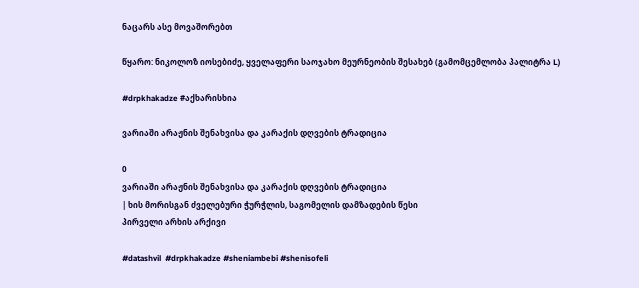ნაცარს ასე მოვაშორებთ

წყარო: ნიკოლოზ იოსებიძე, ყველაფერი საოჯახო მეურნეობის შესახებ (გამომცემლობა პალიტრა L)

#drpkhakadze #აქხარისხია

ვარიაში არაჟნის შენახვისა და კარაქის დღვების ტრადიცია

0
ვარიაში არაჟნის შენახვისა და კარაქის დღვების ტრადიცია
| ხის მორისგან ძველებური ჭურჭლის, საგომელის დამზადების წესი
პირველი არხის არქივი

#datashvil  #drpkhakadze #sheniambebi #shenisofeli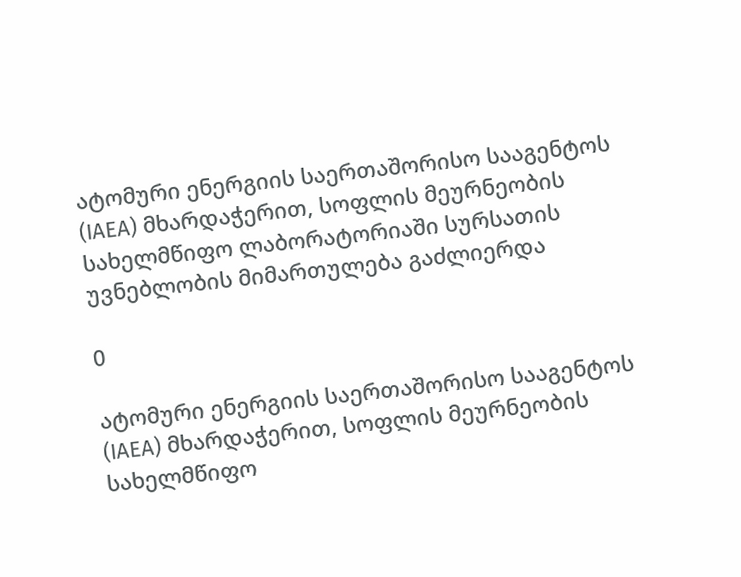ატომური ენერგიის საერთაშორისო სააგენტოს (IAEA) მხარდაჭერით, სოფლის მეურნეობის სახელმწიფო ლაბორატორიაში სურსათის უვნებლობის მიმართულება გაძლიერდა

0

ატომური ენერგიის საერთაშორისო სააგენტოს (IAEA) მხარდაჭერით, სოფლის მეურნეობის სახელმწიფო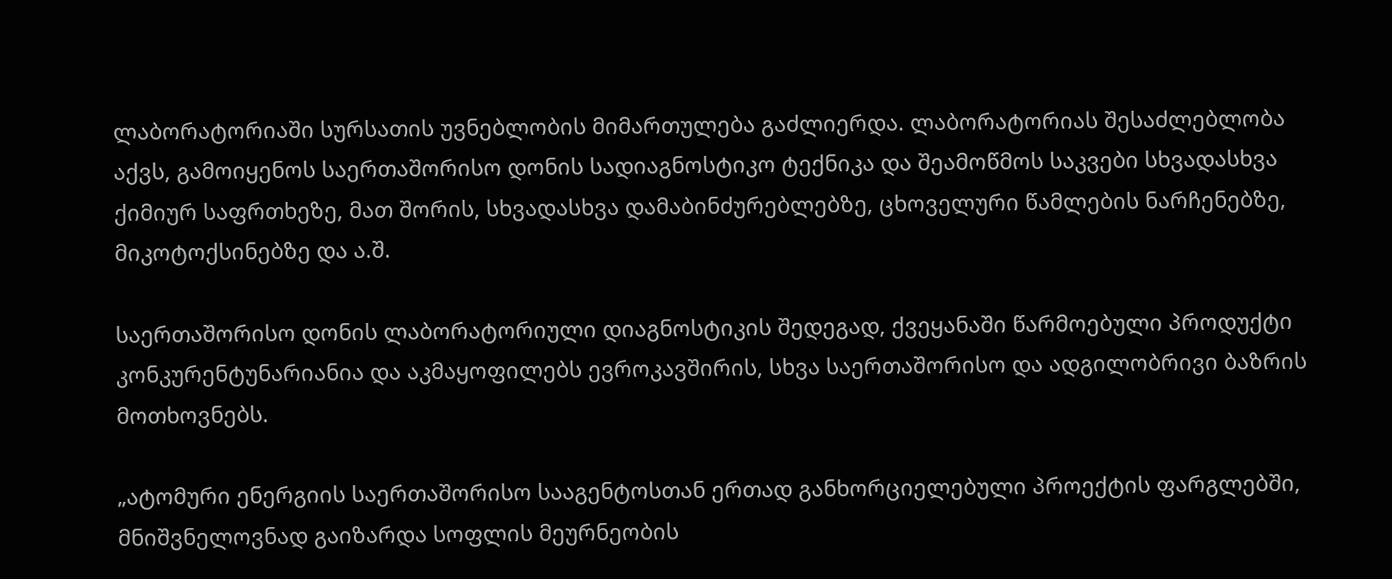ლაბორატორიაში სურსათის უვნებლობის მიმართულება გაძლიერდა. ლაბორატორიას შესაძლებლობა აქვს, გამოიყენოს საერთაშორისო დონის სადიაგნოსტიკო ტექნიკა და შეამოწმოს საკვები სხვადასხვა ქიმიურ საფრთხეზე, მათ შორის, სხვადასხვა დამაბინძურებლებზე, ცხოველური წამლების ნარჩენებზე, მიკოტოქსინებზე და ა.შ.

საერთაშორისო დონის ლაბორატორიული დიაგნოსტიკის შედეგად, ქვეყანაში წარმოებული პროდუქტი კონკურენტუნარიანია და აკმაყოფილებს ევროკავშირის, სხვა საერთაშორისო და ადგილობრივი ბაზრის მოთხოვნებს.

„ატომური ენერგიის საერთაშორისო სააგენტოსთან ერთად განხორციელებული პროექტის ფარგლებში, მნიშვნელოვნად გაიზარდა სოფლის მეურნეობის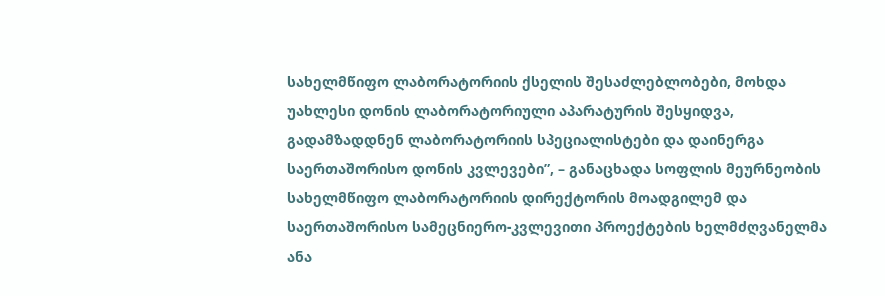სახელმწიფო ლაბორატორიის ქსელის შესაძლებლობები, მოხდა უახლესი დონის ლაბორატორიული აპარატურის შესყიდვა, გადამზადდნენ ლაბორატორიის სპეციალისტები და დაინერგა საერთაშორისო დონის კვლევები”, – განაცხადა სოფლის მეურნეობის სახელმწიფო ლაბორატორიის დირექტორის მოადგილემ და საერთაშორისო სამეცნიერო-კვლევითი პროექტების ხელმძღვანელმა ანა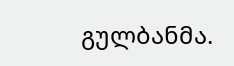გულბანმა.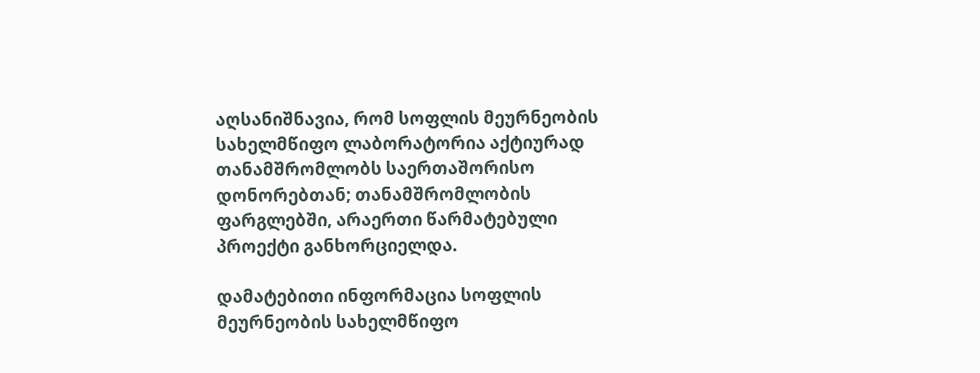აღსანიშნავია, რომ სოფლის მეურნეობის სახელმწიფო ლაბორატორია აქტიურად თანამშრომლობს საერთაშორისო დონორებთან; თანამშრომლობის ფარგლებში, არაერთი წარმატებული პროექტი განხორციელდა.

დამატებითი ინფორმაცია სოფლის მეურნეობის სახელმწიფო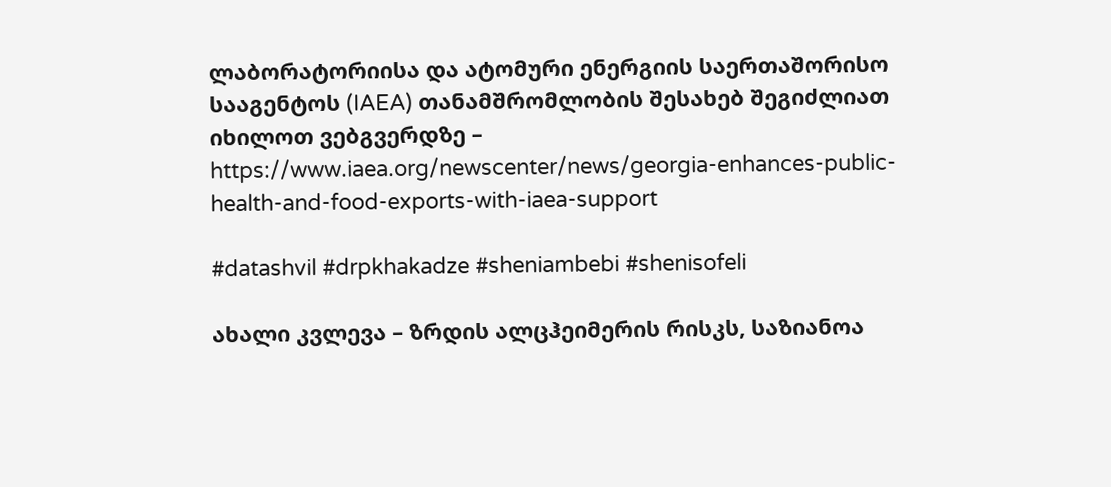ლაბორატორიისა და ატომური ენერგიის საერთაშორისო სააგენტოს (IAEA) თანამშრომლობის შესახებ შეგიძლიათ იხილოთ ვებგვერდზე – https://www.iaea.org/newscenter/news/georgia-enhances-public-health-and-food-exports-with-iaea-support

#datashvil #drpkhakadze #sheniambebi #shenisofeli

ახალი კვლევა – ზრდის ალცჰეიმერის რისკს, საზიანოა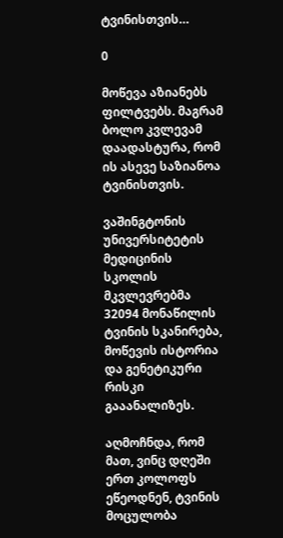ტვინისთვის…

0

მოწევა აზიანებს ფილტვებს. მაგრამ  ბოლო კვლევამ დაადასტურა, რომ ის ასევე საზიანოა ტვინისთვის.

ვაშინგტონის უნივერსიტეტის მედიცინის სკოლის მკვლევრებმა 32094 მონაწილის ტვინის სკანირება, მოწევის ისტორია და გენეტიკური რისკი გააანალიზეს.

აღმოჩნდა, რომ მათ, ვინც დღეში ერთ კოლოფს ეწეოდნენ, ტვინის მოცულობა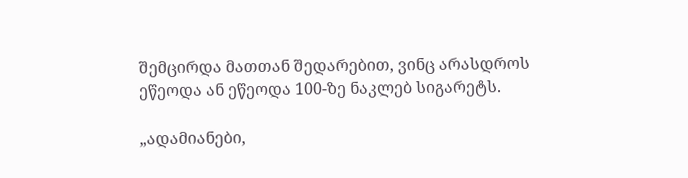შემცირდა მათთან შედარებით, ვინც არასდროს ეწეოდა ან ეწეოდა 100-ზე ნაკლებ სიგარეტს.

„ადამიანები,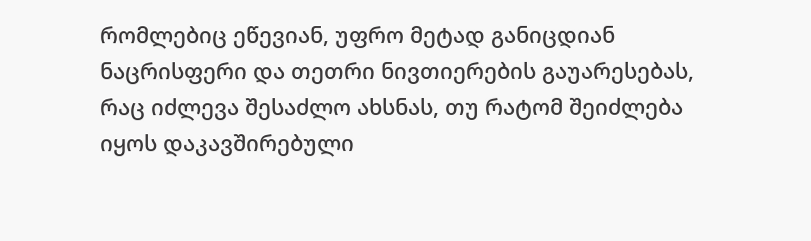რომლებიც ეწევიან, უფრო მეტად განიცდიან ნაცრისფერი და თეთრი ნივთიერების გაუარესებას, რაც იძლევა შესაძლო ახსნას, თუ რატომ შეიძლება იყოს დაკავშირებული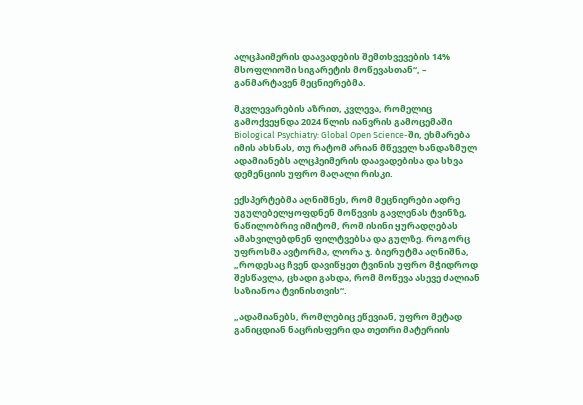ალცჰაიმერის დაავადების შემთხვევების 14% მსოფლიოში სიგარეტის მოწევასთან“, – განმარტავენ მეცნიერებმა.

მკვლევარების აზრით, კვლევა, რომელიც გამოქვეყნდა 2024 წლის იანვრის გამოცემაში Biological Psychiatry: Global Open Science-ში, ეხმარება იმის ახსნას, თუ რატომ არიან მწეველ ხანდაზმულ ადამიანებს ალცჰეიმერის დაავადებისა და სხვა დემენციის უფრო მაღალი რისკი.

ექსპერტებმა აღნიშნეს, რომ მეცნიერები ადრე უგულებელყოფდნენ მოწევის გავლენას ტვინზე, ნაწილობრივ იმიტომ, რომ ისინი ყურადღებას ამახვილებდნენ ფილტვებსა და გულზე. როგორც უფროსმა ავტორმა, ლორა ჯ. ბიერუტმა აღნიშნა, „როდესაც ჩვენ დავიწყეთ ტვინის უფრო მჭიდროდ შესწავლა, ცხადი გახდა, რომ მოწევა ასევე ძალიან საზიანოა ტვინისთვის“.

„ადამიანებს, რომლებიც ეწევიან, უფრო მეტად განიცდიან ნაცრისფერი და თეთრი მატერიის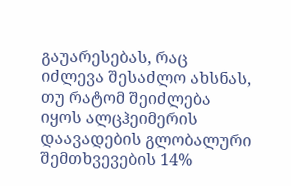გაუარესებას, რაც იძლევა შესაძლო ახსნას, თუ რატომ შეიძლება იყოს ალცჰეიმერის დაავადების გლობალური შემთხვევების 14%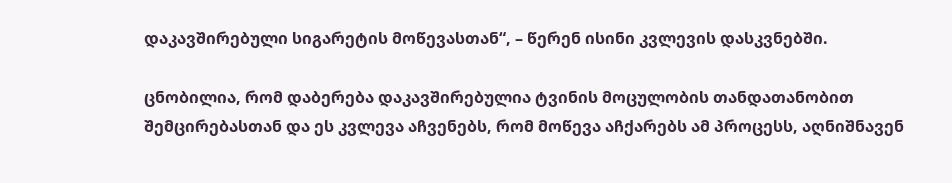დაკავშირებული სიგარეტის მოწევასთან“, – წერენ ისინი კვლევის დასკვნებში.

ცნობილია, რომ დაბერება დაკავშირებულია ტვინის მოცულობის თანდათანობით შემცირებასთან და ეს კვლევა აჩვენებს, რომ მოწევა აჩქარებს ამ პროცესს, აღნიშნავენ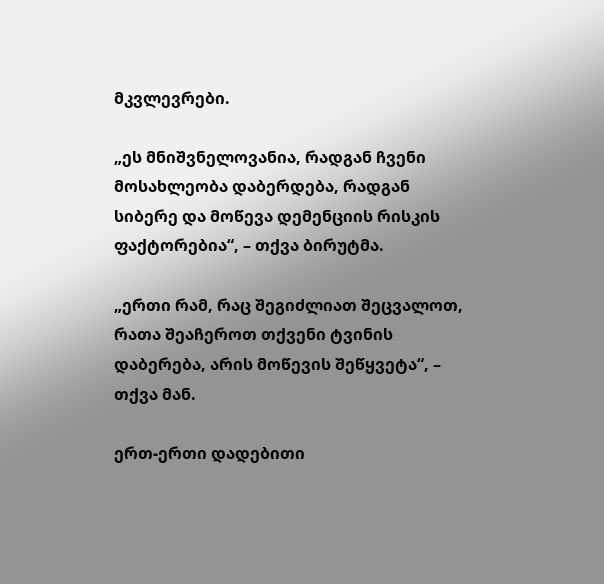მკვლევრები.

„ეს მნიშვნელოვანია, რადგან ჩვენი მოსახლეობა დაბერდება, რადგან სიბერე და მოწევა დემენციის რისკის ფაქტორებია“, – თქვა ბირუტმა.

„ერთი რამ, რაც შეგიძლიათ შეცვალოთ, რათა შეაჩეროთ თქვენი ტვინის დაბერება, არის მოწევის შეწყვეტა“, – თქვა მან.

ერთ-ერთი დადებითი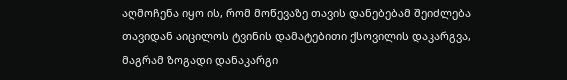აღმოჩენა იყო ის, რომ მოწევაზე თავის დანებებამ შეიძლება თავიდან აიცილოს ტვინის დამატებითი ქსოვილის დაკარგვა, მაგრამ ზოგადი დანაკარგი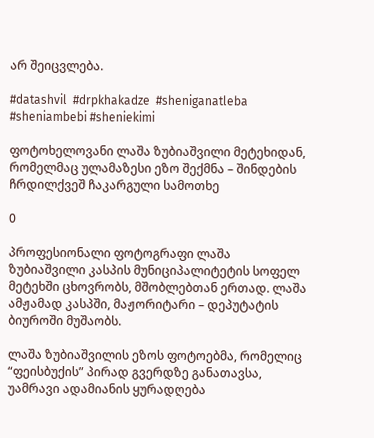არ შეიცვლება.

#datashvil  #drpkhakadze  #sheniganatleba #sheniambebi #sheniekimi

ფოტოხელოვანი ლაშა ზუბიაშვილი მეტეხიდან, რომელმაც ულამაზესი ეზო შექმნა – შინდების ჩრდილქვეშ ჩაკარგული სამოთხე

0

პროფესიონალი ფოტოგრაფი ლაშა ზუბიაშვილი კასპის მუნიციპალიტეტის სოფელ მეტეხში ცხოვრობს, მშობლებთან ერთად. ლაშა ამჟამად კასპში, მაჟორიტარი – დეპუტატის ბიუროში მუშაობს.

ლაშა ზუბიაშვილის ეზოს ფოტოებმა, რომელიც “ფეისბუქის” პირად გვერდზე განათავსა, უამრავი ადამიანის ყურადღება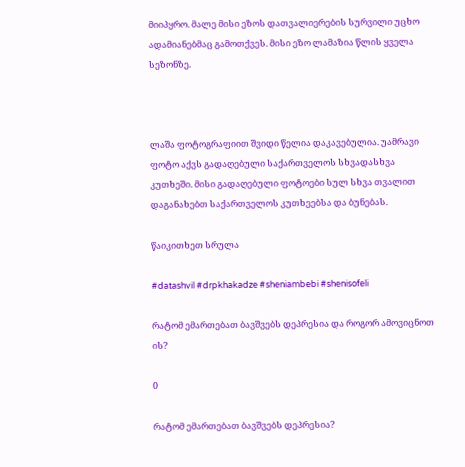მიიპყრო. მალე მისი ეზოს დათვალიერების სურვილი უცხო ადამიანებმაც გამოთქვეს. მისი ეზო ლამაზია წლის ყველა სეზონზე.



ლაშა ფოტოგრაფიით შვიდი წელია დაკავებულია. უამრავი ფოტო აქვს გადაღებული საქართველოს სხვადასხვა კუთხეში. მისი გადაღებული ფოტოები სულ სხვა თვალით დაგანახებთ საქართველოს კუთხეებსა და ბუნებას.

წაიკითხეთ სრულა

#datashvil #drpkhakadze #sheniambebi #shenisofeli

რატომ ემართებათ ბავშვებს დეპრესია და როგორ ამოვიცნოთ ის?

0

რატომ ემართებათ ბავშვებს დეპრესია?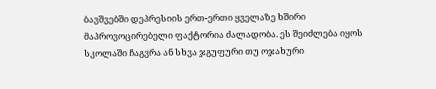ბავშვებში დეპრესიის ერთ-ერთი ყველაზე ხშირი მაპროვოცირებელი ფაქტორია ძალადობა. ეს შეიძლება იყოს სკოლაში ჩაგვრა ან სხვა ჯგუფური თუ ოჯახური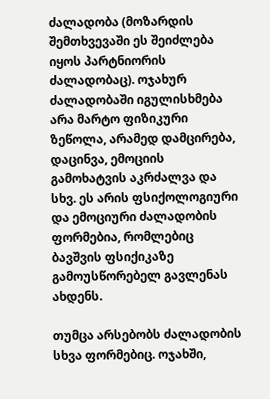ძალადობა (მოზარდის შემთხვევაში ეს შეიძლება იყოს პარტნიორის ძალადობაც). ოჯახურ ძალადობაში იგულისხმება არა მარტო ფიზიკური ზეწოლა, არამედ დამცირება, დაცინვა, ემოციის გამოხატვის აკრძალვა და სხვ. ეს არის ფსიქოლოგიური და ემოციური ძალადობის ფორმებია, რომლებიც ბავშვის ფსიქიკაზე გამოუსწორებელ გავლენას ახდენს.

თუმცა არსებობს ძალადობის სხვა ფორმებიც. ოჯახში,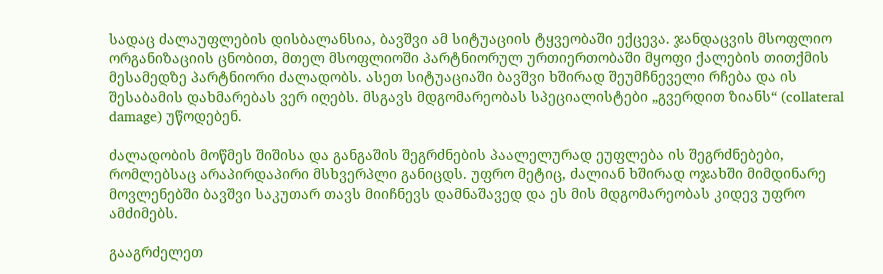სადაც ძალაუფლების დისბალანსია, ბავშვი ამ სიტუაციის ტყვეობაში ექცევა. ჯანდაცვის მსოფლიო ორგანიზაციის ცნობით, მთელ მსოფლიოში პარტნიორულ ურთიერთობაში მყოფი ქალების თითქმის მესამედზე პარტნიორი ძალადობს. ასეთ სიტუაციაში ბავშვი ხშირად შეუმჩნეველი რჩება და ის შესაბამის დახმარებას ვერ იღებს. მსგავს მდგომარეობას სპეციალისტები „გვერდით ზიანს“ (collateral damage) უწოდებენ.

ძალადობის მოწმეს შიშისა და განგაშის შეგრძნების პაალელურად ეუფლება ის შეგრძნებები, რომლებსაც არაპირდაპირი მსხვერპლი განიცდს. უფრო მეტიც, ძალიან ხშირად ოჯახში მიმდინარე მოვლენებში ბავშვი საკუთარ თავს მიიჩნევს დამნაშავედ და ეს მის მდგომარეობას კიდევ უფრო ამძიმებს.

გააგრძელეთ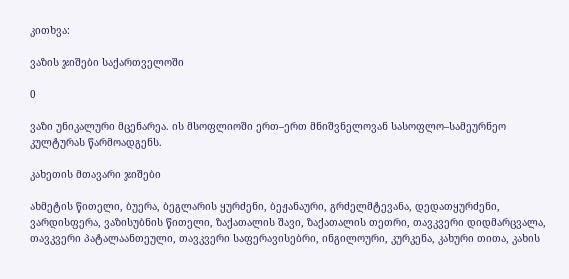კითხვა:

ვაზის ჯიშები საქართველოში

0

ვაზი უნიკალური მცენარეა. ის მსოფლიოში ერთ–ერთ მნიშვნელოვან სასოფლო–სამეურნეო კულტურას წარმოადგენს.

კახეთის მთავარი ჯიშები

ახმეტის წითელი, ბუერა, ბეგლარის ყურძენი, ბეჟანაური, გრძელმტევანა, დედათყურძენი, ვარდისფერა, ვაზისუბნის წითელი, ზაქათალის შავი, ზაქათალის თეთრი, თავკვერი დიდმარცვალა, თავკვერი პატალაანთეული, თავკვერი საფერავისებრი, ინგილოური, კურკენა, კახური თითა, კახის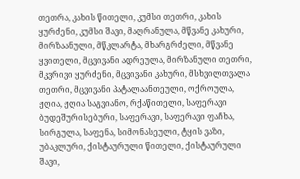თეთრა, კახის წითელი, კუმსი თეთრი, კახის ყურძენი, კუმსი შავი, მაღრანულა, მწვანე კახური, მირზაანული, მწკლარტა, მხარგრძელი, მწვანე ყვითელი, მცვივანი ადრეულა, მირზანული თეთრი, მკვრივი ყურძენი, მცვივანი კახური, მსხვილთვალა თეთრი, მცვივანი პატალაანთეული, ოქროულა, ჟღია, ჟღია საგვიანო, რქაწითელი, საფერავი ბუდეშურისებური, საფერავი, საფერავი ფაჩხა, სირგულა, საფენა, სიმონასეული, ტყის ვაზი, უბაკლური, ქისტაურული წითელი, ქისტაურული შავი,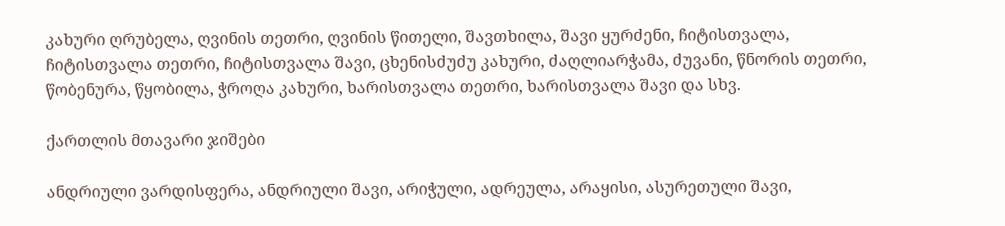კახური ღრუბელა, ღვინის თეთრი, ღვინის წითელი, შავთხილა, შავი ყურძენი, ჩიტისთვალა, ჩიტისთვალა თეთრი, ჩიტისთვალა შავი, ცხენისძუძუ კახური, ძაღლიარჭამა, ძუვანი, წნორის თეთრი, წობენურა, წყობილა, ჭროღა კახური, ხარისთვალა თეთრი, ხარისთვალა შავი და სხვ.

ქართლის მთავარი ჯიშები

ანდრიული ვარდისფერა, ანდრიული შავი, არიჭული, ადრეულა, არაყისი, ასურეთული შავი,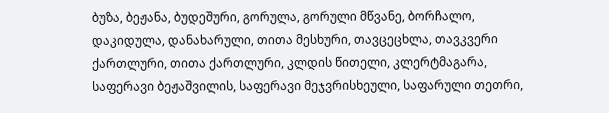ბუზა, ბეჟანა, ბუდეშური, გორულა, გორული მწვანე, ბორჩალო, დაკიდულა, დანახარული, თითა მესხური, თავცეცხლა, თავკვერი ქართლური, თითა ქართლური, კლდის წითელი, კლერტმაგარა, საფერავი ბეჟაშვილის, საფერავი მეჯვრისხეული, საფარული თეთრი,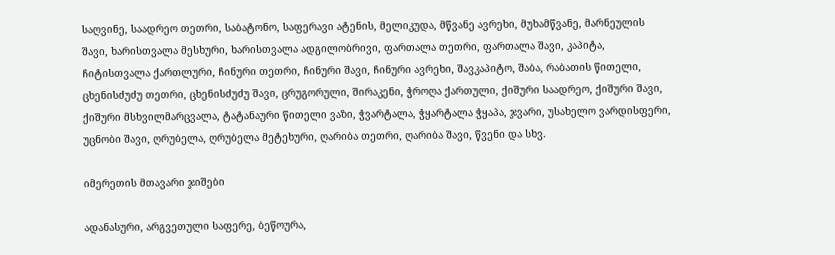საღვინე, საადრეო თეთრი, საბატონო, საფერავი ატენის, მელიკუდა, მწვანე ავრეხი, მუხამწვანე, მარნეულის შავი, ხარისთვალა მესხური, ხარისთვალა ადგილობრივი, ფართალა თეთრი, ფართალა შავი, კაპიტა, ჩიტისთვალა ქართლური, ჩინური თეთრი, ჩინური შავი, ჩინური ავრეხი, შავკაპიტო, შაბა, რაბათის წითელი, ცხენისძუძუ თეთრი, ცხენისძუძუ შავი, ცრუგორული, შირაკენი, ჭროღა ქართული, ქიშური საადრეო, ქიშური შავი, ქიშური მსხვილმარცვალა, ტატანაური წითელი ვაზი, ჭვარტალა, ჭყარტალა ჭყაპა, ჯვარი, უსახელო ვარდისფერი, უცნობი შავი, ღრუბელა, ღრუბელა მეტეხური, ღარიბა თეთრი, ღარიბა შავი, წვენი და სხვ.

იმერეთის მთავარი ჯიშები

ადანასური, არგვეთული საფერე, ბეწოურა,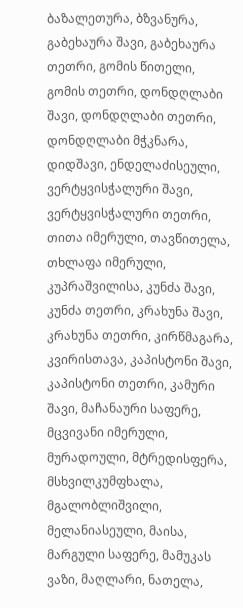ბაზალეთურა, ბზვანურა, გაბეხაურა შავი, გაბეხაურა თეთრი, გომის წითელი, გომის თეთრი, დონდღლაბი შავი, დონდღლაბი თეთრი, დონდღლაბი მჭკნარა, დიდშავი, ენდელაძისეული, ვერტყვისჭალური შავი, ვერტყვისჭალური თეთრი, თითა იმერული, თავწითელა, თხლაფა იმერული, კუპრაშვილისა, კუნძა შავი, კუნძა თეთრი, კრახუნა შავი, კრახუნა თეთრი, კირწმაგარა, კვირისთავა, კაპისტონი შავი, კაპისტონი თეთრი, კამური შავი, მაჩანაური საფერე, მცვივანი იმერული, მურადოული, მტრედისფერა, მსხვილკუმფხალა, მგალობლიშვილი, მელანიასეული, მაისა, მარგული საფერე, მამუკას ვაზი, მაღლარი, ნათელა,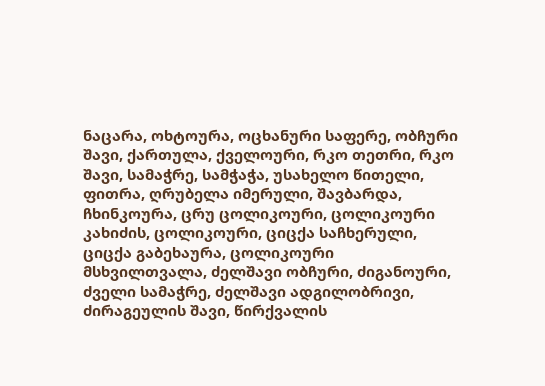ნაცარა, ოხტოურა, ოცხანური საფერე, ობჩური შავი, ქართულა, ქველოური, რკო თეთრი, რკო შავი, სამაჭრე, სამჭაჭა, უსახელო წითელი, ფითრა, ღრუბელა იმერული, შავბარდა, ჩხინკოურა, ცრუ ცოლიკოური, ცოლიკოური კახიძის, ცოლიკოური, ციცქა საჩხერული, ციცქა გაბეხაურა, ცოლიკოური მსხვილთვალა, ძელშავი ობჩური, ძიგანოური, ძველი სამაჭრე, ძელშავი ადგილობრივი, ძირაგეულის შავი, წირქვალის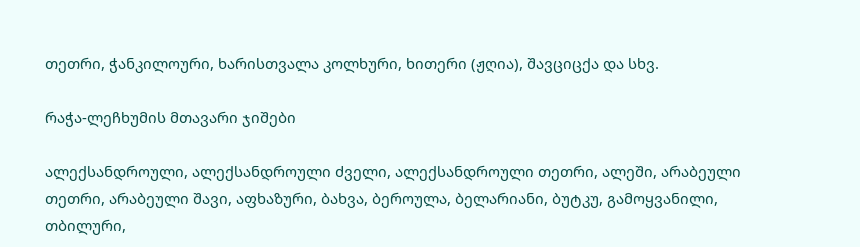თეთრი, ჭანკილოური, ხარისთვალა კოლხური, ხითერი (ჟღია), შავციცქა და სხვ.

რაჭა-ლეჩხუმის მთავარი ჯიშები

ალექსანდროული, ალექსანდროული ძველი, ალექსანდროული თეთრი, ალეში, არაბეული თეთრი, არაბეული შავი, აფხაზური, ბახვა, ბეროულა, ბელარიანი, ბუტკუ, გამოყვანილი, თბილური,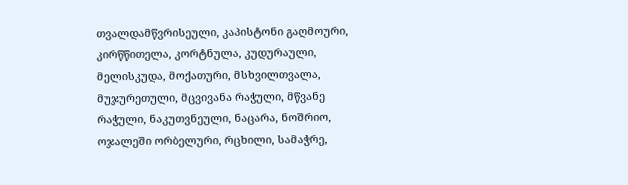თვალდამწვრისეული, კაპისტონი გაღმოური, კირწწითელა, კორტნულა, კუდურაული, მელისკუდა, მოქათური, მსხვილთვალა, მუჯურეთული, მცვივანა რაჭული, მწვანე რაჭული, ნაკუთვნეული, ნაცარა, ნოშრიო, ოჯალეში ორბელური, რცხილი, სამაჭრე,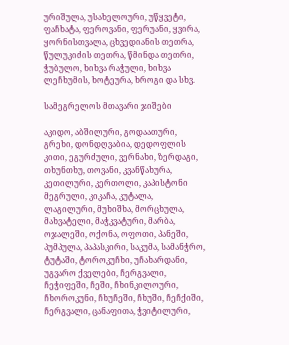ურიშულა, უსახელოური, უწყვეტი, ფაჩხატა, ფეროვანი, ფერუანი, ყვირა, ყორნისთვალა, ცხვედიანის თეთრა, წულუკიძის თეთრა, წმინდა თეთრი, ჭუბულო, ხიხვა რაჭული, ხიხვა ლეჩხუმის, ხოტეურა, ხროგი და სხვ.

სამეგრელოს მთავარი ჯიშები

აკიდო, აბშილური, გოდაათური, გრეხი, დონდღვაბია, დედოფლის კითი, ეგურძული, ვერნახი, ზერდაგი, თხუნთხუ, თოვანი, კვანწახურა, კეთილური, კერთოლი, კაპისტონი მეგრული, კიკაჩა, კუტალა, ლაგილური, მუხიშხა, მორცხულა, მახვატელი, მაჭკვატური, მარბა, ოჯალეში, ოქონა, ოფოთი, პანეში, პუმპულა, პაპასკირი, საკუმა, სამანჭრო, ტუტაში, ტოროკუჩხი, უჩახარდანი, უგვარო ქველები, ჩერგვალი, ჩეჭიფეში, ჩეში, ჩხინკილოური, ჩხოროკუნი, ჩხუჩეში, ჩხუში, ჩეჩქიში, ჩერგვალი, ცანაფითა, ჭვიტილური,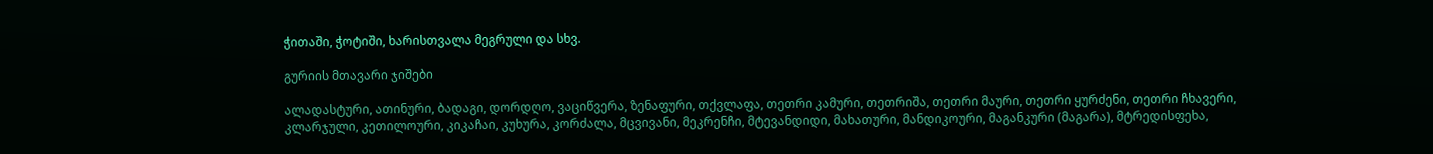ჭითაში, ჭოტიში, ხარისთვალა მეგრული და სხვ.

გურიის მთავარი ჯიშები

ალადასტური, ათინური, ბადაგი, დორდღო, ვაციწვერა, ზენაფური, თქვლაფა, თეთრი კამური, თეთრიშა, თეთრი მაური, თეთრი ყურძენი, თეთრი ჩხავერი, კლარჯული, კეთილოური, კიკაჩაი, კუხურა, კორძალა, მცვივანი, მეკრენჩი, მტევანდიდი, მახათური, მანდიკოური, მაგანკური (მაგარა), მტრედისფეხა,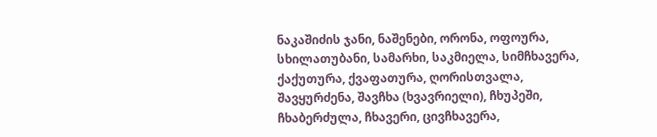ნაკაშიძის ჯანი, ნაშენები, ორონა, ოფოურა, სხილათუბანი, სამარხი, საკმიელა, სიმჩხავერა, ქაქუთურა, ქვაფათურა, ღორისთვალა, შავყურძენა, შავჩხა (ხვავრიელი), ჩხუპეში, ჩხაბერძულა, ჩხავერი, ცივჩხავერა,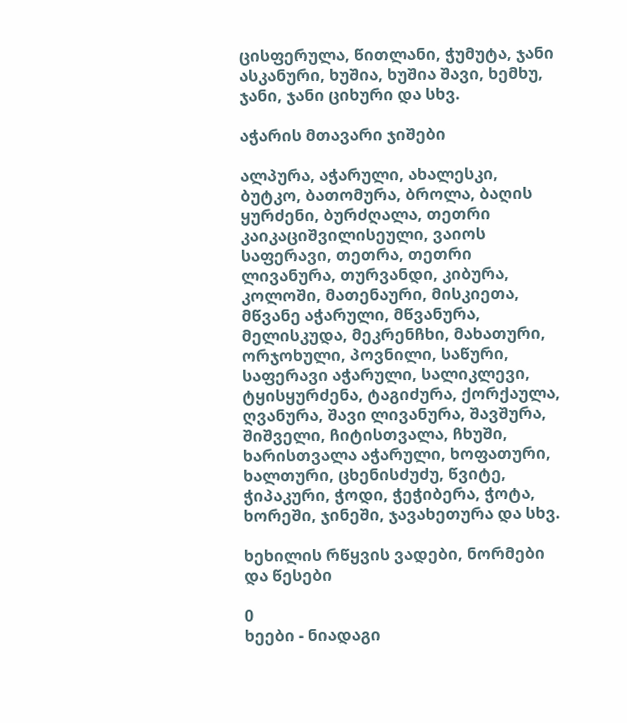ცისფერულა, წითლანი, ჭუმუტა, ჯანი ასკანური, ხუშია, ხუშია შავი, ხემხუ, ჯანი, ჯანი ციხური და სხვ.

აჭარის მთავარი ჯიშები

ალპურა, აჭარული, ახალესკი, ბუტკო, ბათომურა, ბროლა, ბაღის ყურძენი, ბურძღალა, თეთრი კაიკაციშვილისეული, ვაიოს საფერავი, თეთრა, თეთრი ლივანურა, თურვანდი, კიბურა, კოლოში, მათენაური, მისკიეთა, მწვანე აჭარული, მწვანურა, მელისკუდა, მეკრენჩხი, მახათური, ორჯოხული, პოვნილი, საწური, საფერავი აჭარული, სალიკლევი, ტყისყურძენა, ტაგიძურა, ქორქაულა, ღვანურა, შავი ლივანურა, შავშურა, შიშველი, ჩიტისთვალა, ჩხუში, ხარისთვალა აჭარული, ხოფათური, ხალთური, ცხენისძუძუ, წვიტე, ჭიპაკური, ჭოდი, ჭეჭიბერა, ჭოტა, ხორეში, ჯინეში, ჯავახეთურა და სხვ.

ხეხილის რწყვის ვადები, ნორმები და წესები

0
ხეები - ნიადაგი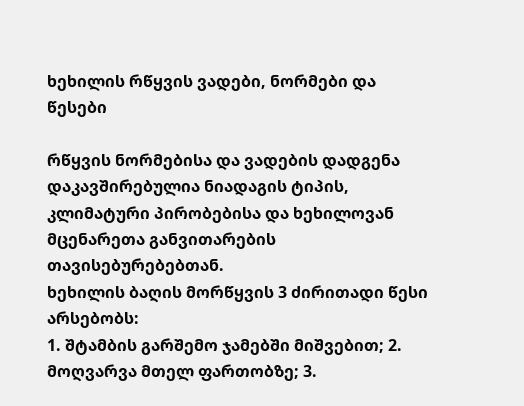ხეხილის რწყვის ვადები, ნორმები და წესები

რწყვის ნორმებისა და ვადების დადგენა დაკავშირებულია ნიადაგის ტიპის, კლიმატური პირობებისა და ხეხილოვან მცენარეთა განვითარების თავისებურებებთან.
ხეხილის ბაღის მორწყვის 3 ძირითადი წესი არსებობს:
1. შტამბის გარშემო ჯამებში მიშვებით; 2. მოღვარვა მთელ ფართობზე; 3.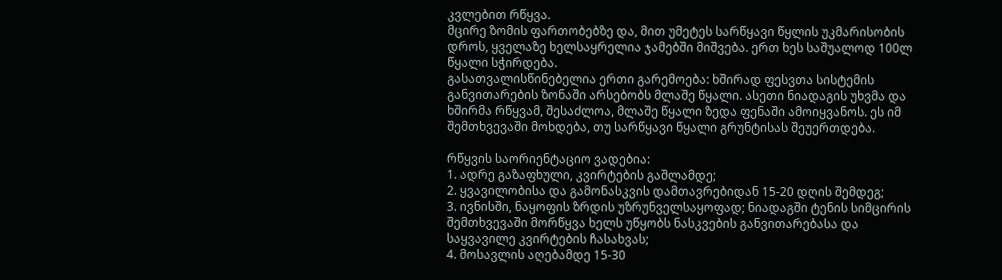კვლებით რწყვა.
მცირე ზომის ფართობებზე და, მით უმეტეს სარწყავი წყლის უკმარისობის დროს, ყველაზე ხელსაყრელია ჯამებში მიშვება. ერთ ხეს საშუალოდ 100ლ წყალი სჭირდება.
გასათვალისწინებელია ერთი გარემოება: ხშირად ფესვთა სისტემის განვითარების ზონაში არსებობს მლაშე წყალი. ასეთი ნიადაგის უხვმა და ხშირმა რწყვამ, შესაძლოა, მლაშე წყალი ზედა ფენაში ამოიყვანოს. ეს იმ შემთხვევაში მოხდება, თუ სარწყავი წყალი გრუნტისას შეუერთდება.

რწყვის საორიენტაციო ვადებია:
1. ადრე გაზაფხული, კვირტების გაშლამდე;
2. ყვავილობისა და გამონასკვის დამთავრებიდან 15-20 დღის შემდეგ;
3. ივნისში, ნაყოფის ზრდის უზრუნველსაყოფად; ნიადაგში ტენის სიმცირის შემთხვევაში მორწყვა ხელს უწყობს ნასკვების განვითარებასა და საყვავილე კვირტების ჩასახვას;
4. მოსავლის აღებამდე 15-30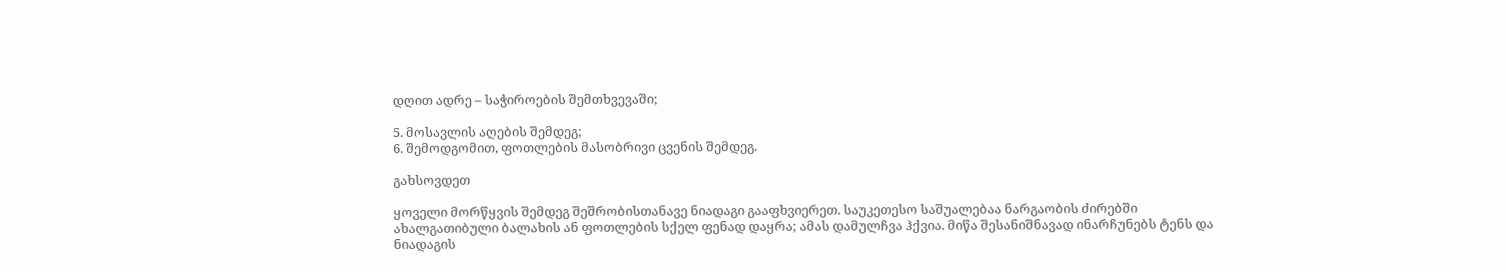დღით ადრე – საჭიროების შემთხვევაში;

5. მოსავლის აღების შემდეგ;
6. შემოდგომით, ფოთლების მასობრივი ცვენის შემდეგ.

გახსოვდეთ

ყოველი მორწყვის შემდეგ შეშრობისთანავე ნიადაგი გააფხვიერეთ. საუკეთესო საშუალებაა ნარგაობის ძირებში ახალგათიბული ბალახის ან ფოთლების სქელ ფენად დაყრა; ამას დამულჩვა ჰქვია. მიწა შესანიშნავად ინარჩუნებს ტენს და ნიადაგის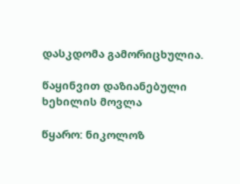დასკდომა გამორიცხულია.

წაყინვით დაზიანებული ხეხილის მოვლა

წყარო: ნიკოლოზ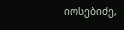იოსებიძე,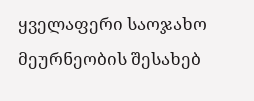ყველაფერი საოჯახო მეურნეობის შესახებ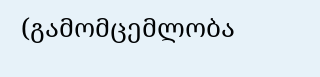(გამომცემლობა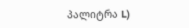პალიტრა L)